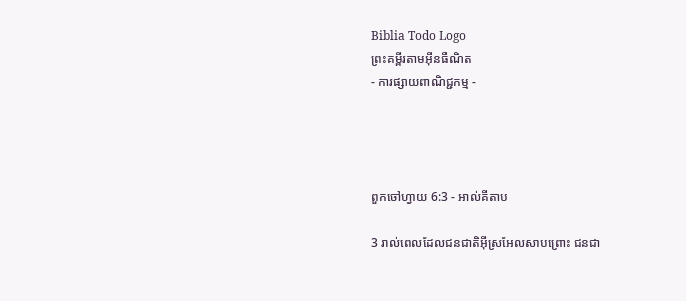Biblia Todo Logo
ព្រះគម្ពីរតាមអ៊ីនធឺណិត
- ការផ្សាយពាណិជ្ជកម្ម -




ពួកចៅ‌ហ្វាយ 6:3 - អាល់គីតាប

3 រាល់ពេលដែលជន‌ជាតិអ៊ីស្រ‌អែលសាបព្រោះ ជន‌ជា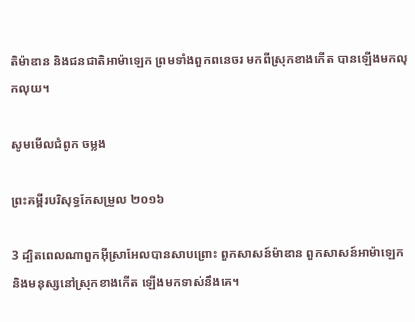តិម៉ាឌាន និងជន‌ជាតិអាម៉ាឡេក ព្រមទាំងពួកពនេចរ មកពីស្រុកខាងកើត បានឡើងមកលុកលុយ។

សូមមើលជំពូក ចម្លង

ព្រះគម្ពីរបរិសុទ្ធកែសម្រួល ២០១៦

3 ដ្បិតពេលណាពួកអ៊ីស្រា‌អែលបានសាប‌ព្រោះ ពួកសាសន៍ម៉ាឌាន ពួកសាសន៍អាម៉ា‌ឡេក និងមនុស្សនៅស្រុកខាងកើត ឡើងមកទាស់នឹងគេ។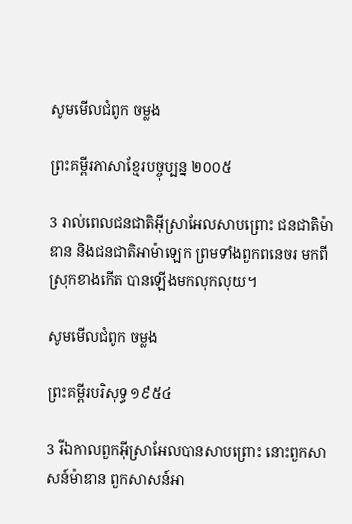សូមមើលជំពូក ចម្លង

ព្រះគម្ពីរភាសាខ្មែរបច្ចុប្បន្ន ២០០៥

3 រាល់ពេលជន‌ជាតិអ៊ីស្រា‌អែលសាបព្រោះ ជន‌ជាតិម៉ាឌាន និងជន‌ជាតិអាម៉ា‌ឡេក ព្រមទាំងពួកពនេ‌ចរ មកពីស្រុកខាងកើត បានឡើងមកលុក‌លុយ។

សូមមើលជំពូក ចម្លង

ព្រះគម្ពីរបរិសុទ្ធ ១៩៥៤

3 រីឯកាលពួកអ៊ីស្រាអែលបានសាប‌ព្រោះ នោះពួកសាសន៍ម៉ាឌាន ពួកសាសន៍អា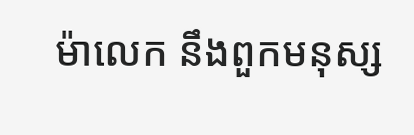ម៉ា‌លេក នឹងពួកមនុស្ស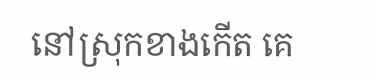នៅស្រុកខាងកើត គេ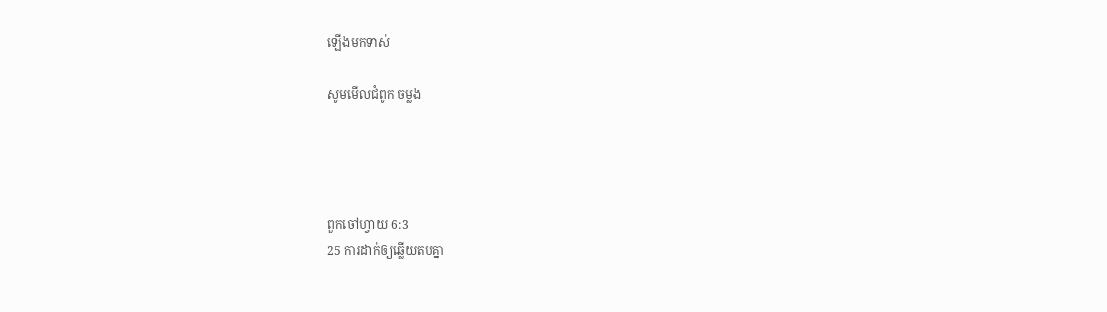ឡើងមកទាស់

សូមមើលជំពូក ចម្លង




ពួកចៅ‌ហ្វាយ 6:3
25 ការដាក់ឲ្យឆ្លើយតបគ្នា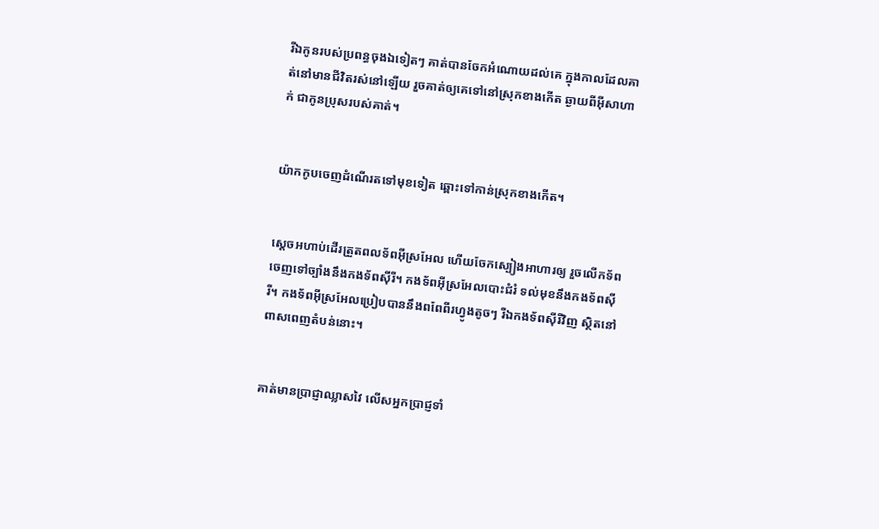រីឯកូនរបស់ប្រពន្ធចុងឯទៀតៗ គាត់បានចែកអំណោយដល់គេ ក្នុងកាលដែលគាត់នៅមានជីវិតរស់នៅឡើយ រួចគាត់ឲ្យគេទៅនៅស្រុកខាងកើត ឆ្ងាយពីអ៊ីសា‌ហាក់ ជាកូនប្រុសរបស់គាត់។


យ៉ាកកូបចេញដំណើរតទៅមុខទៀត ឆ្ពោះទៅកាន់ស្រុកខាងកើត។


ស្តេចអហាប់ដើរត្រួតពលទ័ពអ៊ីស្រ‌អែល ហើយចែកស្បៀងអាហារឲ្យ រួចលើកទ័ពចេញទៅច្បាំងនឹងកង‌ទ័ពស៊ីរី។ កង‌ទ័ពអ៊ីស្រ‌អែលបោះជំរំ ទល់មុខនឹងកង‌ទ័ពស៊ីរី។ កង‌ទ័ពអ៊ីស្រ‌អែលប្រៀបបាននឹងពពែពីរហ្វូងតូចៗ រីឯកង‌ទ័ពស៊ីរីវិញ ស្ថិតនៅពាស‌ពេញតំបន់នោះ។


គាត់មានប្រាជ្ញាឈ្លាស‌វៃ លើសអ្នកប្រាជ្ញទាំ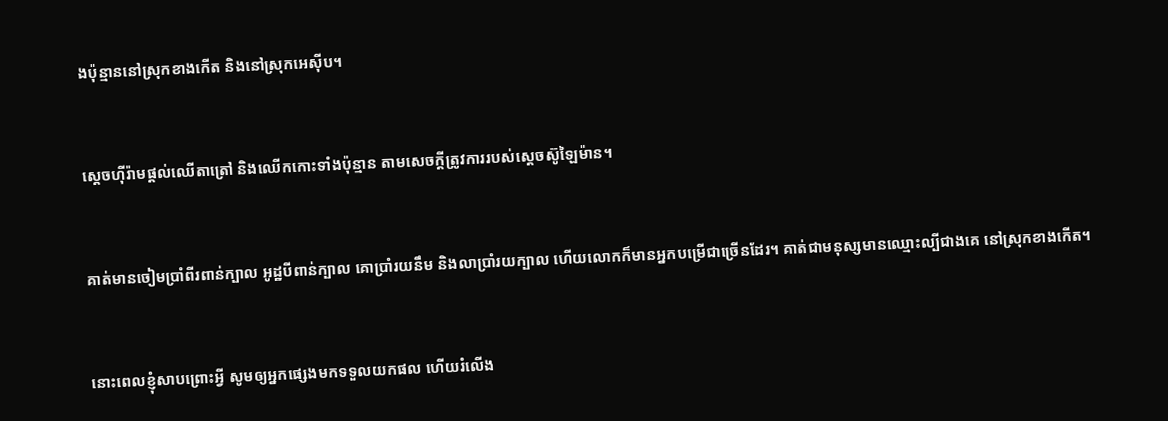ងប៉ុន្មាននៅស្រុកខាងកើត និងនៅស្រុកអេស៊ីប។


ស្តេចហ៊ីរ៉ាមផ្តល់ឈើតាត្រៅ និងឈើកកោះទាំងប៉ុន្មាន តាមសេចក្តីត្រូវការរបស់ស្តេចស៊ូឡៃ‌ម៉ាន។


គាត់មានចៀមប្រាំ‌ពីរពាន់ក្បាល អូដ្ឋបីពាន់ក្បាល គោប្រាំរយនឹម និងលាប្រាំរយក្បាល ហើយលោកក៏មានអ្នកបម្រើជាច្រើនដែរ។ គាត់ជាមនុស្សមានឈ្មោះល្បីជាងគេ នៅស្រុកខាងកើត។


នោះពេលខ្ញុំសាបព្រោះអ្វី សូមឲ្យអ្នកផ្សេងមកទទួលយកផល ហើយរំលើង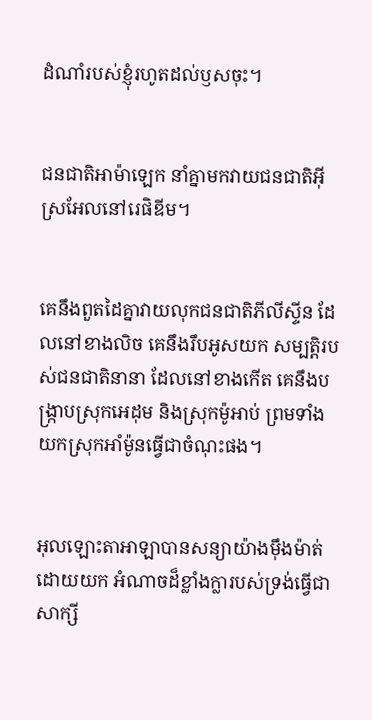ដំណាំរបស់ខ្ញុំរហូតដល់ឫសចុះ។


ជន‌ជាតិអាម៉ា‌ឡេក នាំគ្នាមកវាយជន‌ជាតិអ៊ីស្រ‌អែលនៅរេផិ‌ឌីម។


គេនឹងពួត‌ដៃគ្នាវាយលុកជន‌ជាតិភីលី‌ស្ទីន ដែលនៅខាងលិច គេនឹងរឹបអូសយក សម្បត្តិរបស់ជន‌ជាតិនានា ដែលនៅខាងកើត គេនឹងបង្ក្រាបស្រុកអេដុម និងស្រុកម៉ូអាប់ ព្រមទាំងយកស្រុកអាំម៉ូនធ្វើជាចំណុះផង។


អុលឡោះ‌តាអាឡាបានសន្យាយ៉ាងម៉ឹង‌ម៉ាត់ ដោយយក អំណាចដ៏ខ្លាំងក្លារបស់ទ្រង់ធ្វើជាសាក្សី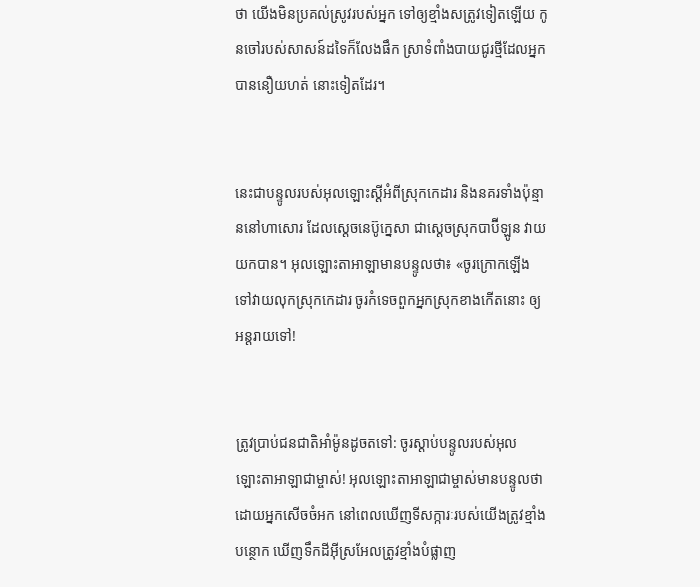ថា យើងមិនប្រគល់ស្រូវរបស់អ្នក ទៅឲ្យខ្មាំងសត្រូវទៀតឡើយ កូនចៅរបស់សាសន៍ដទៃក៏លែងផឹក ស្រាទំពាំង‌បាយជូរថ្មីដែលអ្នកបាននឿយ‌ហត់ នោះទៀតដែរ។


នេះជាបន្ទូលរបស់អុលឡោះស្ដីអំពីស្រុកកេដារ និងនគរទាំងប៉ុន្មាននៅហាសោរ ដែលស្តេចនេប៊ូ‌ក្នេសា ជាស្ដេចស្រុកបាប៊ី‌ឡូន វាយយកបាន។ អុលឡោះ‌តាអាឡាមានបន្ទូលថា៖ «ចូរក្រោកឡើង ទៅវាយលុកស្រុកកេដារ ចូរកំទេចពួកអ្នកស្រុកខាងកើតនោះ ឲ្យអន្តរាយទៅ!


ត្រូវប្រាប់ជន‌ជាតិអាំម៉ូនដូចតទៅ: ចូរស្ដាប់បន្ទូលរបស់អុលឡោះ‌តាអាឡាជាម្ចាស់! អុលឡោះ‌តាអាឡាជាម្ចាស់មានបន្ទូលថា ដោយអ្នកសើចចំអក នៅពេលឃើញទី‌សក្ការៈរបស់យើងត្រូវខ្មាំងបន្ថោក ឃើញទឹកដីអ៊ីស្រ‌អែលត្រូវខ្មាំងបំផ្លាញ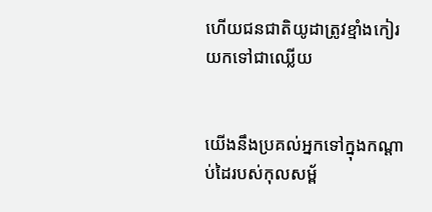ហើយជន‌ជាតិយូដាត្រូវខ្មាំងកៀរយកទៅជាឈ្លើយ


យើងនឹងប្រគល់អ្នកទៅក្នុងកណ្ដាប់ដៃរបស់កុល‌សម្ព័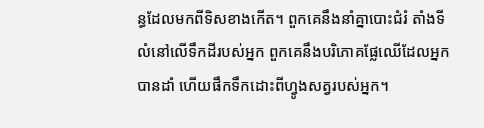ន្ធដែលមកពីទិសខាងកើត។ ពួកគេនឹងនាំគ្នាបោះជំរំ តាំងទីលំ‌នៅលើទឹកដីរបស់អ្នក ពួកគេនឹងបរិភោគផ្លែឈើដែលអ្នកបានដាំ ហើយផឹកទឹកដោះពីហ្វូងសត្វរបស់អ្នក។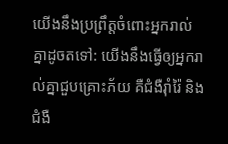យើងនឹងប្រព្រឹត្តចំពោះអ្នករាល់គ្នាដូចតទៅ: យើងនឹងធ្វើឲ្យអ្នករាល់គ្នាជួបគ្រោះភ័យ គឺជំងឺរ៉ាំរ៉ៃ និងជំងឺ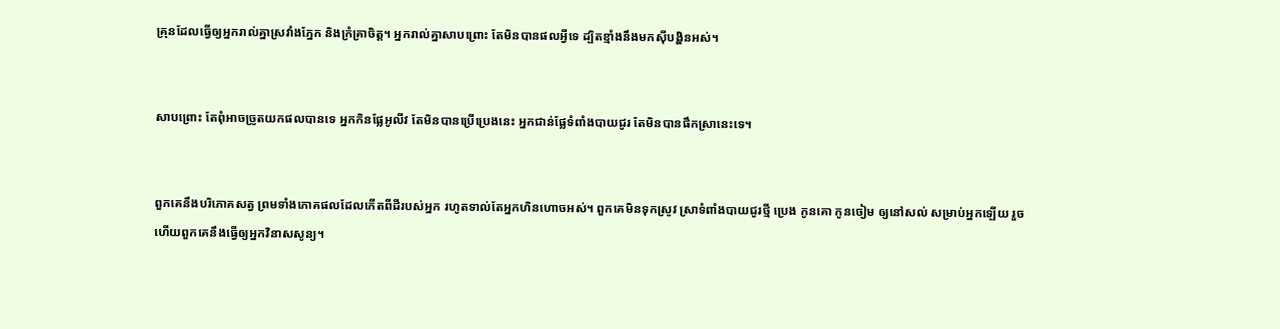គ្រុនដែលធ្វើឲ្យអ្នករាល់គ្នាស្រវាំងភ្នែក និងក្រំគ្រាចិត្ត។ អ្នករាល់គ្នាសាបព្រោះ តែមិនបានផលអ្វីទេ ដ្បិតខ្មាំងនឹងមកស៊ីបង្ហិនអស់។


សាបព្រោះ តែពុំអាចច្រូតយកផលបានទេ អ្នកកិនផ្លែអូលីវ តែមិនបានប្រើប្រេងនេះ អ្នកជាន់ផ្លែទំពាំង‌បាយជូរ តែមិនបានផឹកស្រានេះទេ។


ពួកគេនឹងបរិភោគសត្វ ព្រមទាំងភោគផលដែលកើតពីដីរបស់អ្នក រហូតទាល់តែអ្នកហិនហោចអស់។ ពួកគេមិនទុកស្រូវ ស្រាទំពាំងបាយជូរថ្មី ប្រេង កូនគោ កូនចៀម ឲ្យនៅសល់ សម្រាប់អ្នកឡើយ រួចហើយពួកគេនឹងធ្វើឲ្យអ្នកវិនាសសូន្យ។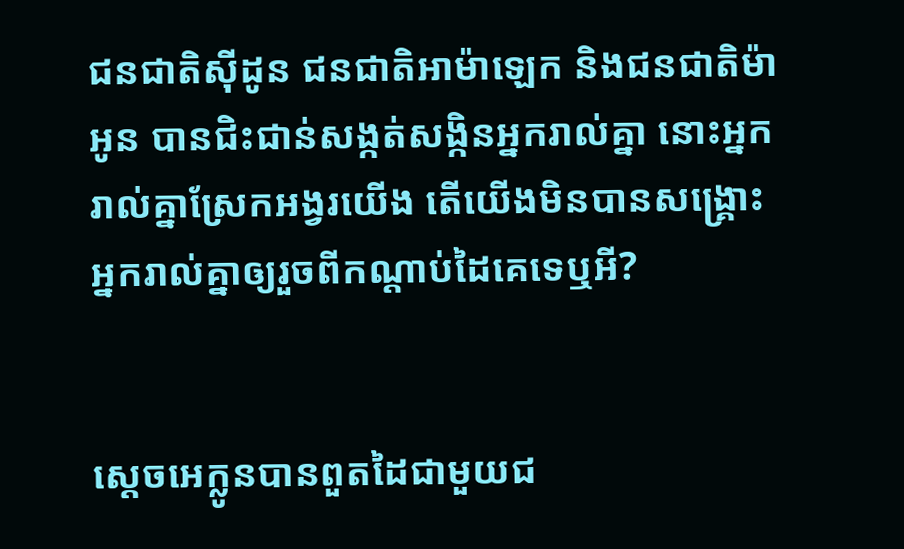ជន‌ជាតិស៊ីដូន ជន‌ជាតិអាម៉ាឡេក និងជន‌ជាតិម៉ាអូន បានជិះ‌ជាន់សង្កត់‌សង្កិនអ្នករាល់គ្នា នោះអ្នករាល់គ្នាស្រែកអង្វរយើង តើយើងមិនបានសង្គ្រោះអ្នករាល់គ្នាឲ្យរួចពីកណ្តាប់ដៃគេទេឬអី?


ស្តេចអេក្លូនបានពួតដៃជាមួយជ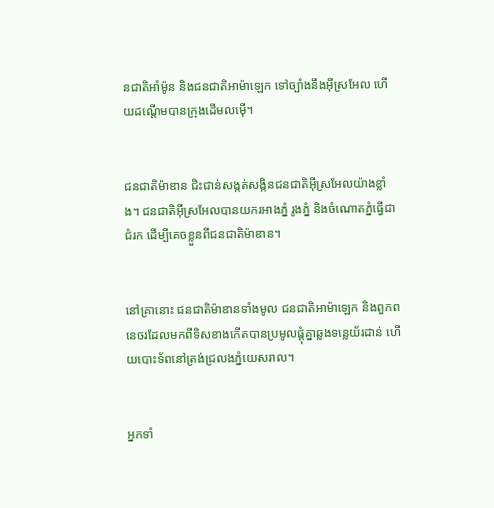ន‌ជាតិអាំម៉ូន និងជន‌ជាតិអាម៉ាឡេក ទៅច្បាំងនឹងអ៊ីស្រ‌អែល ហើយដណ្តើមបានក្រុងដើមលម៉ើ។


ជន‌ជាតិម៉ាឌាន ជិះ‌ជាន់សង្កត់‌សង្កិនជន‌ជាតិអ៊ីស្រ‌អែលយ៉ាងខ្លាំង។ ជន‌ជាតិអ៊ីស្រ‌អែលបានយករអាងភ្នំ រូងភ្នំ និងចំណោតភ្នំធ្វើជាជំរក ដើម្បីគេចខ្លួនពីជន‌ជាតិម៉ាឌាន។


នៅគ្រានោះ ជន‌ជាតិម៉ាឌានទាំងមូល ជន‌ជាតិអាម៉ាឡេក និងពួកពនេចរដែលមកពីទិសខាងកើតបានប្រមូលផ្តុំគ្នាឆ្លងទន្លេយ័រ‌ដាន់ ហើយបោះទ័ពនៅត្រង់ជ្រលងភ្នំយេស‌រាល។


អ្នកទាំ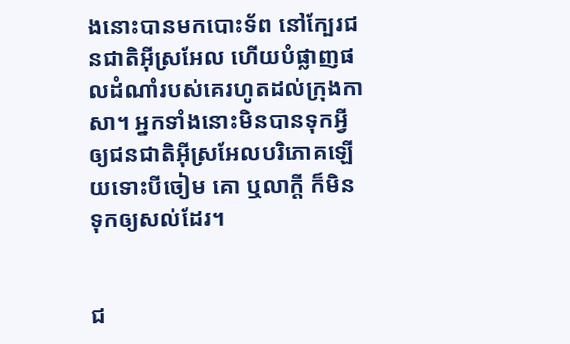ងនោះបានមកបោះទ័ព នៅក្បែរជន‌ជាតិអ៊ីស្រ‌អែល ហើយបំផ្លាញផលដំណាំរបស់គេរហូតដល់ក្រុងកាសា។ អ្នកទាំងនោះមិនបានទុកអ្វីឲ្យជន‌ជាតិអ៊ីស្រ‌អែលបរិភោគឡើយទោះបីចៀម គោ ឬលាក្តី ក៏មិនទុកឲ្យសល់ដែរ។


ជ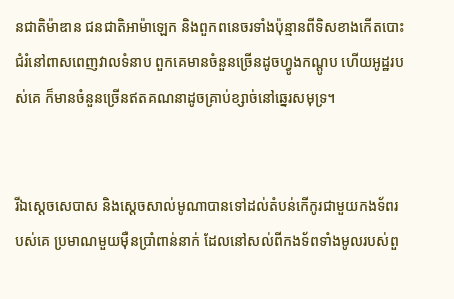ន‌ជាតិម៉ាឌាន ជន‌ជាតិអាម៉ាឡេក និងពួកពនេចរទាំងប៉ុន្មានពីទិសខាងកើតបោះជំរំនៅពាស‌ពេញវាលទំនាប ពួកគេមានចំនួនច្រើនដូចហ្វូងកណ្ដូប ហើយអូដ្ឋរបស់គេ ក៏មានចំនួនច្រើនឥតគណនាដូចគ្រាប់ខ្សាច់នៅឆ្នេរសមុទ្រ។


រីឯស្តេចសេបាស និងស្តេចសាល់‌មូណាបានទៅដល់តំបន់កើកូរជាមួយកង‌ទ័ពរបស់គេ ប្រមាណមួយម៉ឺនប្រាំពាន់នាក់ ដែលនៅសល់ពីកង‌ទ័ពទាំងមូលរបស់ពួ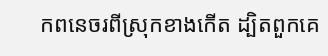កពនេចរពីស្រុកខាងកើត ដ្បិតពួកគេ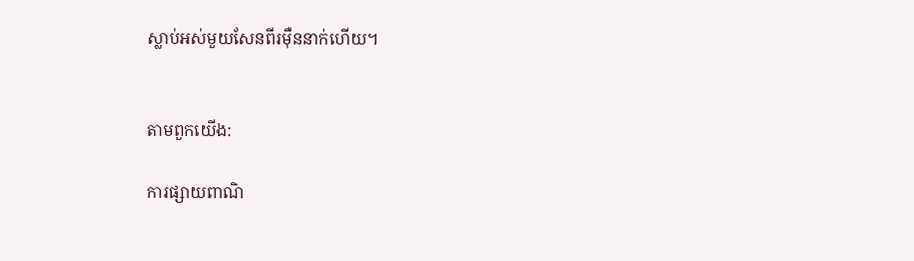ស្លាប់អស់មួយសែនពីរម៉ឺននាក់ហើយ។


តាមពួកយើង:

ការផ្សាយពាណិ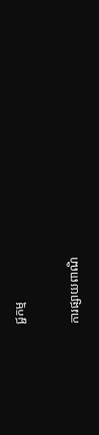ជ្ជកម្ម


ការផ្សាយពាណិ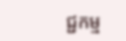ជ្ជកម្ម